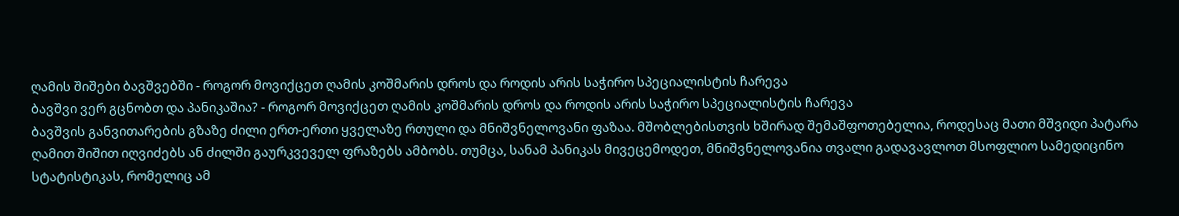ღამის შიშები ბავშვებში - როგორ მოვიქცეთ ღამის კოშმარის დროს და როდის არის საჭირო სპეციალისტის ჩარევა
ბავშვი ვერ გცნობთ და პანიკაშია? - როგორ მოვიქცეთ ღამის კოშმარის დროს და როდის არის საჭირო სპეციალისტის ჩარევა
ბავშვის განვითარების გზაზე ძილი ერთ-ერთი ყველაზე რთული და მნიშვნელოვანი ფაზაა. მშობლებისთვის ხშირად შემაშფოთებელია, როდესაც მათი მშვიდი პატარა ღამით შიშით იღვიძებს ან ძილში გაურკვეველ ფრაზებს ამბობს. თუმცა, სანამ პანიკას მივეცემოდეთ, მნიშვნელოვანია თვალი გადავავლოთ მსოფლიო სამედიცინო სტატისტიკას, რომელიც ამ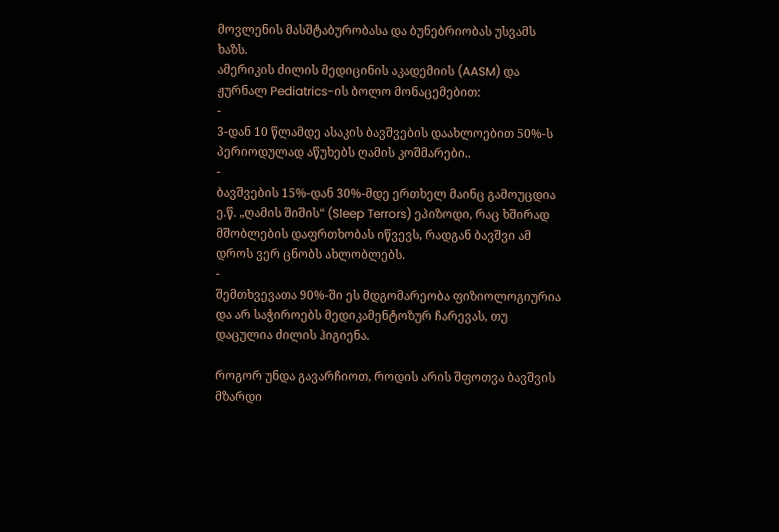მოვლენის მასშტაბურობასა და ბუნებრიობას უსვამს ხაზს.
ამერიკის ძილის მედიცინის აკადემიის (AASM) და ჟურნალ Pediatrics-ის ბოლო მონაცემებით:
-
3-დან 10 წლამდე ასაკის ბავშვების დაახლოებით 50%-ს პერიოდულად აწუხებს ღამის კოშმარები..
-
ბავშვების 15%-დან 30%-მდე ერთხელ მაინც გამოუცდია ე.წ. „ღამის შიშის“ (Sleep Terrors) ეპიზოდი, რაც ხშირად მშობლების დაფრთხობას იწვევს, რადგან ბავშვი ამ დროს ვერ ცნობს ახლობლებს.
-
შემთხვევათა 90%-ში ეს მდგომარეობა ფიზიოლოგიურია და არ საჭიროებს მედიკამენტოზურ ჩარევას, თუ დაცულია ძილის ჰიგიენა.

როგორ უნდა გავარჩიოთ, როდის არის შფოთვა ბავშვის მზარდი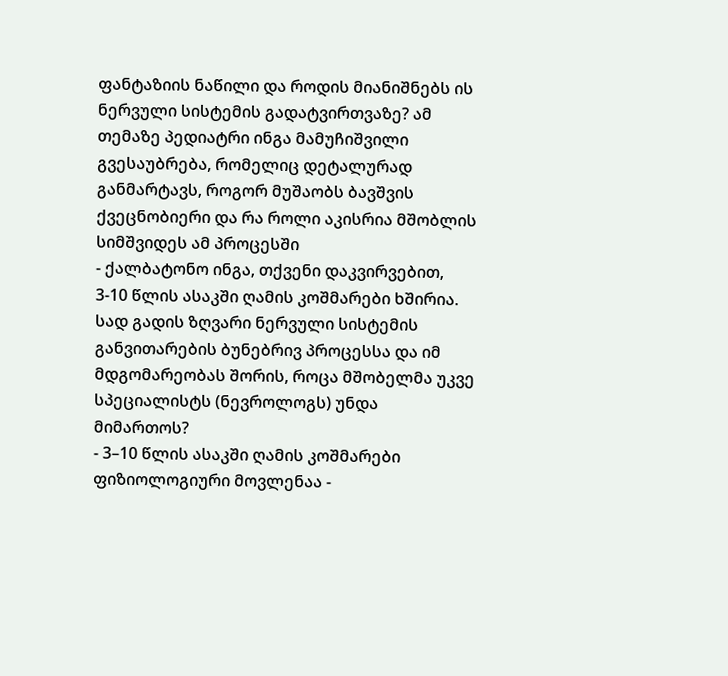ფანტაზიის ნაწილი და როდის მიანიშნებს ის ნერვული სისტემის გადატვირთვაზე? ამ თემაზე პედიატრი ინგა მამუჩიშვილი გვესაუბრება, რომელიც დეტალურად განმარტავს, როგორ მუშაობს ბავშვის ქვეცნობიერი და რა როლი აკისრია მშობლის სიმშვიდეს ამ პროცესში
- ქალბატონო ინგა, თქვენი დაკვირვებით, 3-10 წლის ასაკში ღამის კოშმარები ხშირია. სად გადის ზღვარი ნერვული სისტემის განვითარების ბუნებრივ პროცესსა და იმ მდგომარეობას შორის, როცა მშობელმა უკვე სპეციალისტს (ნევროლოგს) უნდა მიმართოს?
- 3–10 წლის ასაკში ღამის კოშმარები ფიზიოლოგიური მოვლენაა -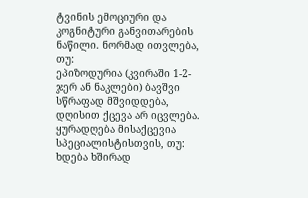ტვინის ემოციური და კოგნიტური განვითარების ნაწილი. ნორმად ითვლება, თუ:
ეპიზოდურია (კვირაში 1-2-ჯერ ან ნაკლები) ბავშვი სწრაფად მშვიდდება, დღისით ქცევა არ იცვლება.
ყურადღება მისაქცევია სპეციალისტისთვის, თუ: ხდება ხშირად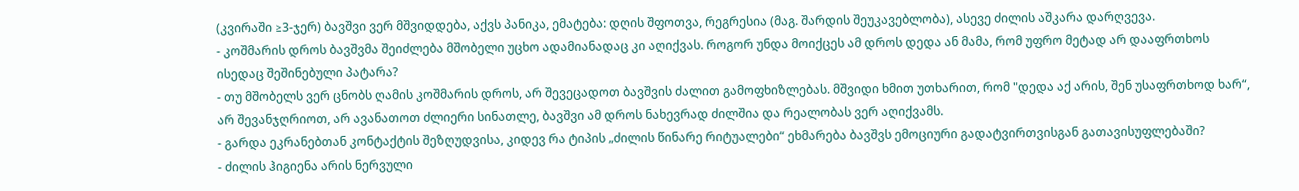(კვირაში ≥3-ჯერ) ბავშვი ვერ მშვიდდება, აქვს პანიკა, ემატება: დღის შფოთვა, რეგრესია (მაგ. შარდის შეუკავებლობა), ასევე ძილის აშკარა დარღვევა.
- კოშმარის დროს ბავშვმა შეიძლება მშობელი უცხო ადამიანადაც კი აღიქვას. როგორ უნდა მოიქცეს ამ დროს დედა ან მამა, რომ უფრო მეტად არ დააფრთხოს ისედაც შეშინებული პატარა?
- თუ მშობელს ვერ ცნობს ღამის კოშმარის დროს, არ შევეცადოთ ბავშვის ძალით გამოფხიზლებას. მშვიდი ხმით უთხარით, რომ "დედა აქ არის, შენ უსაფრთხოდ ხარ“, არ შევანჯღრიოთ, არ ავანათოთ ძლიერი სინათლე, ბავშვი ამ დროს ნახევრად ძილშია და რეალობას ვერ აღიქვამს.
- გარდა ეკრანებთან კონტაქტის შეზღუდვისა, კიდევ რა ტიპის „ძილის წინარე რიტუალები“ ეხმარება ბავშვს ემოციური გადატვირთვისგან გათავისუფლებაში?
- ძილის ჰიგიენა არის ნერვული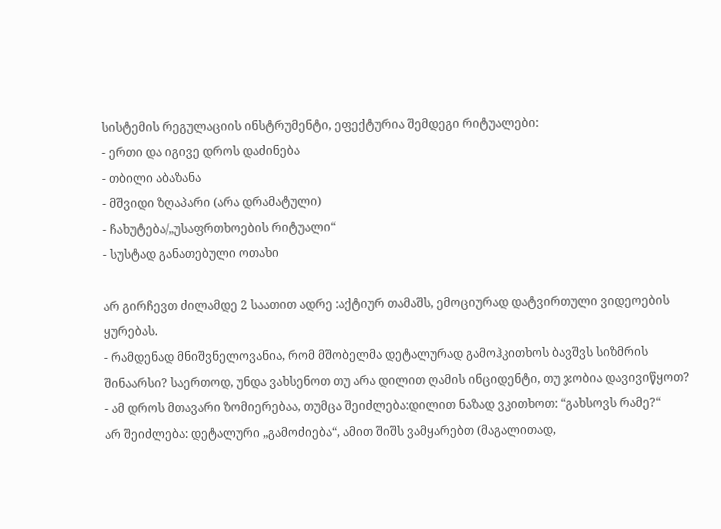სისტემის რეგულაციის ინსტრუმენტი, ეფექტურია შემდეგი რიტუალები:
- ერთი და იგივე დროს დაძინება
- თბილი აბაზანა
- მშვიდი ზღაპარი (არა დრამატული)
- ჩახუტება/„უსაფრთხოების რიტუალი“
- სუსტად განათებული ოთახი

არ გირჩევთ ძილამდე 2 საათით ადრე :აქტიურ თამაშს, ემოციურად დატვირთული ვიდეოების ყურებას.
- რამდენად მნიშვნელოვანია, რომ მშობელმა დეტალურად გამოჰკითხოს ბავშვს სიზმრის შინაარსი? საერთოდ, უნდა ვახსენოთ თუ არა დილით ღამის ინციდენტი, თუ ჯობია დავივიწყოთ?
- ამ დროს მთავარი ზომიერებაა, თუმცა შეიძლება:დილით ნაზად ვკითხოთ: “გახსოვს რამე?“
არ შეიძლება: დეტალური „გამოძიება“, ამით შიშს ვამყარებთ (მაგალითად,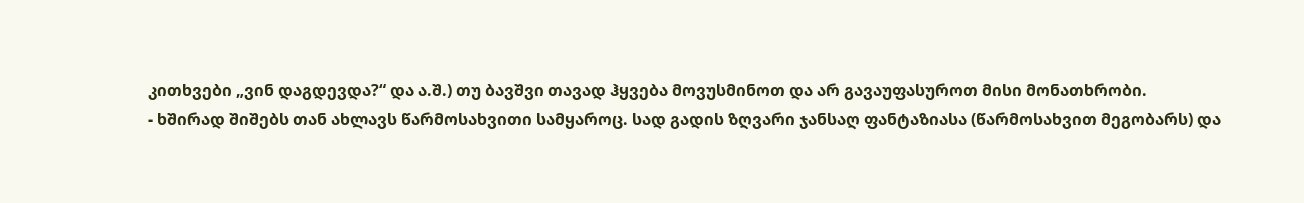კითხვები „ვინ დაგდევდა?“ და ა.შ.) თუ ბავშვი თავად ჰყვება მოვუსმინოთ და არ გავაუფასუროთ მისი მონათხრობი.
- ხშირად შიშებს თან ახლავს წარმოსახვითი სამყაროც. სად გადის ზღვარი ჯანსაღ ფანტაზიასა (წარმოსახვით მეგობარს) და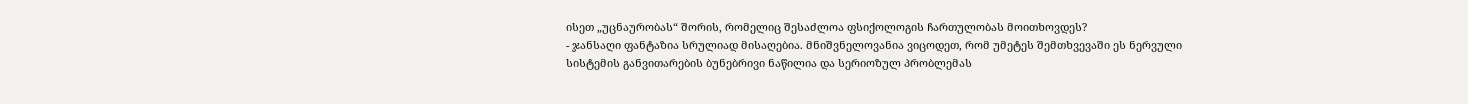ისეთ „უცნაურობას“ შორის, რომელიც შესაძლოა ფსიქოლოგის ჩართულობას მოითხოვდეს?
- ჯანსაღი ფანტაზია სრულიად მისაღებია. მნიშვნელოვანია ვიცოდეთ, რომ უმეტეს შემთხვევაში ეს ნერვული სისტემის განვითარების ბუნებრივი ნაწილია და სერიოზულ პრობლემას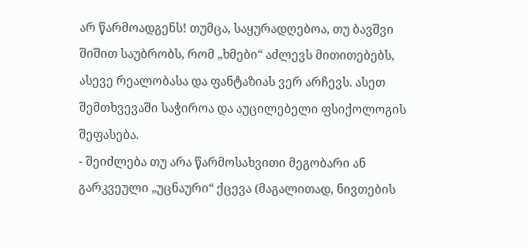არ წარმოადგენს! თუმცა, საყურადღებოა, თუ ბავშვი შიშით საუბრობს, რომ „ხმები“ აძლევს მითითებებს, ასევე რეალობასა და ფანტაზიას ვერ არჩევს. ასეთ შემთხვევაში საჭიროა და აუცილებელი ფსიქოლოგის შეფასება.
- შეიძლება თუ არა წარმოსახვითი მეგობარი ან გარკვეული „უცნაური“ ქცევა (მაგალითად, ნივთების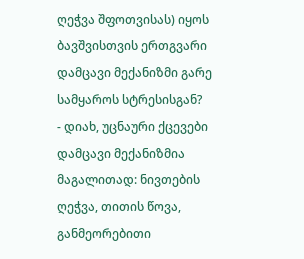ღეჭვა შფოთვისას) იყოს ბავშვისთვის ერთგვარი დამცავი მექანიზმი გარე სამყაროს სტრესისგან?
- დიახ, უცნაური ქცევები დამცავი მექანიზმია მაგალითად: ნივთების ღეჭვა, თითის წოვა, განმეორებითი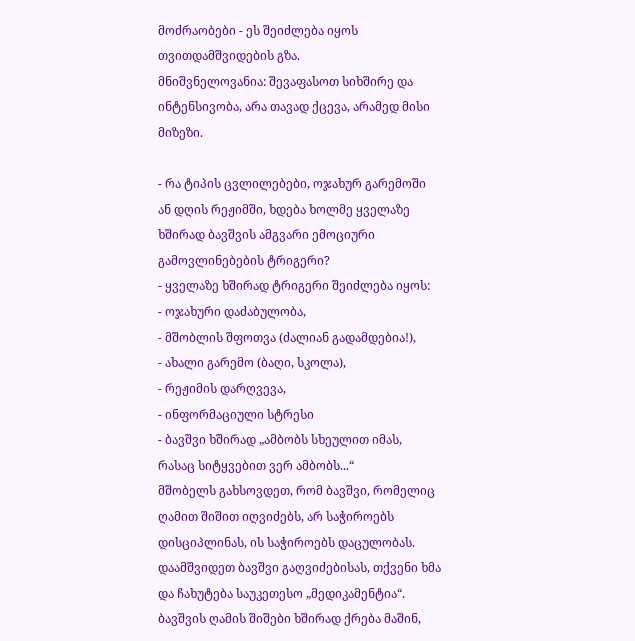მოძრაობები - ეს შეიძლება იყოს თვითდამშვიდების გზა.
მნიშვნელოვანია: შევაფასოთ სიხშირე და ინტენსივობა, არა თავად ქცევა, არამედ მისი მიზეზი.

- რა ტიპის ცვლილებები, ოჯახურ გარემოში ან დღის რეჟიმში, ხდება ხოლმე ყველაზე ხშირად ბავშვის ამგვარი ემოციური გამოვლინებების ტრიგერი?
- ყველაზე ხშირად ტრიგერი შეიძლება იყოს:
- ოჯახური დაძაბულობა,
- მშობლის შფოთვა (ძალიან გადამდებია!),
- ახალი გარემო (ბაღი, სკოლა),
- რეჟიმის დარღვევა,
- ინფორმაციული სტრესი
- ბავშვი ხშირად „ამბობს სხეულით იმას, რასაც სიტყვებით ვერ ამბობს...“
მშობელს გახსოვდეთ, რომ ბავშვი, რომელიც ღამით შიშით იღვიძებს, არ საჭიროებს დისციპლინას, ის საჭიროებს დაცულობას. დაამშვიდეთ ბავშვი გაღვიძებისას, თქვენი ხმა და ჩახუტება საუკეთესო „მედიკამენტია“. ბავშვის ღამის შიშები ხშირად ქრება მაშინ,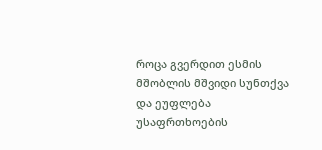როცა გვერდით ესმის მშობლის მშვიდი სუნთქვა და ეუფლება უსაფრთხოების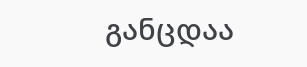განცდაა